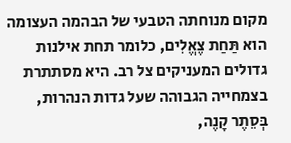מקום מנוחתה הטבעי של הבהמה העצומה הוא תַּחַת צֶאֱלִים, כלומר תחת אילנות גדולים המעניקים צל רב. היא מסתתרת בצמחייה הגבוהה שעל גדות הנהרות, בְּסֵתֶר קָנֶה,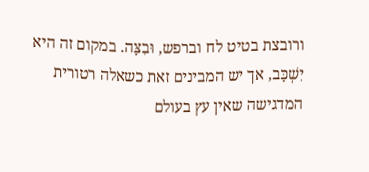ורובצת בטיט לח וברפש, וּבִצָּה. במקום זה היא יִשְׁכָּב, אך יש המבינים זאת כשאלה רטורית המדגישה שאין עץ בעולם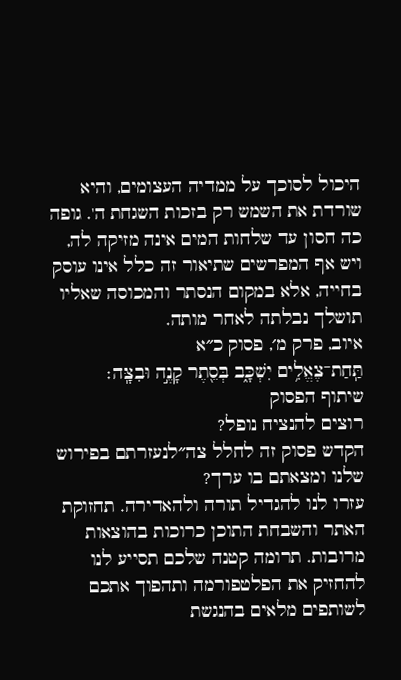היכול לסוכך על ממדיה העצומים, והיא שורדת את השמש רק בזכות השגחת ה'. גופה כה חסון עד שלחות המים אינה מזיקה לה, ויש אף המפרשים שתיאור זה כלל אינו עוסק בחייה, אלא במקום הנסתר והמכוסה שאליו תושלך נבלתה לאחר מותה.
איוב, פרק מ׳, פסוק כ״א
תַּֽחַת־צֶאֱלִ֥ים יִשְׁכָּ֑ב בְּסֵ֖תֶר קָנֶ֣ה וּבִצָּֽה׃
שיתוף הפסוק
רוצים להנציח נופל?
הקדש פסוק זה לחלל צה״לנעזרתם בפירוש שלנו ומצאתם בו ערך?
עזרו לנו להגדיל תורה ולהאדירה. תחזוקת האתר והשבחת התוכן כרוכות בהוצאות מרובות. תרומה קטנה שלכם תסייע לנו להחזיק את הפלטפורמה ותהפוך אתכם לשותפים מלאים בהנגשת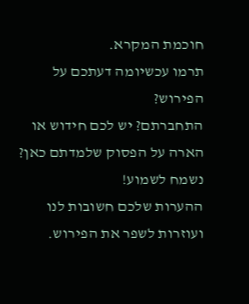חוכמת המקרא.
תרמו עכשיומה דעתכם על הפירוש?
התחברתם? יש לכם חידוש או הארה על הפסוק שלמדתם כאן? נשמח לשמוע!
ההערות שלכם חשובות לנו ועוזרות לשפר את הפירוש.